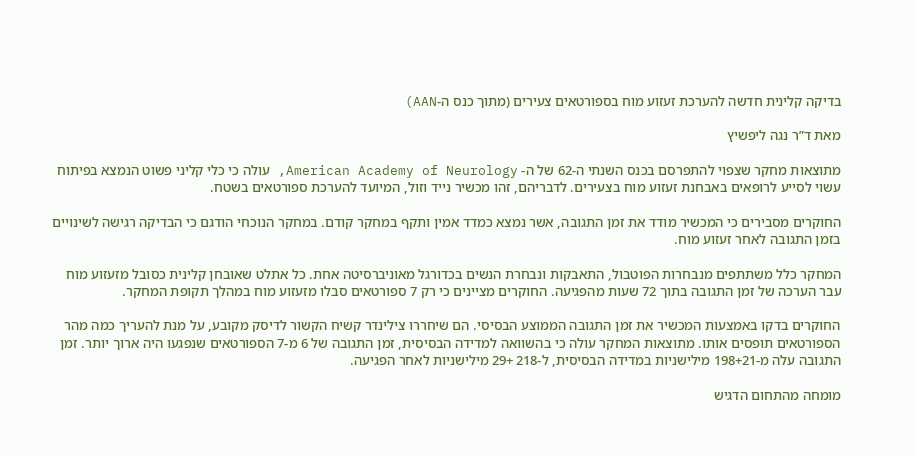בדיקה קלינית חדשה להערכת זעזוע מוח בספורטאים צעירים (מתוך כנס ה-AAN)

מאת ד”ר נגה ליפשיץ

מתוצאות מחקר שצפוי להתפרסם בכנס השנתי ה-62 של ה- American Academy of Neurology, עולה כי כלי קליני פשוט הנמצא בפיתוח עשוי לסייע לרופאים באבחנת זעזוע מוח בצעירים. לדבריהם, זהו מכשיר נייד וזול, המיועד להערכת ספורטאים בשטח.

החוקרים מסבירים כי המכשיר מודד את זמן התגובה, אשר נמצא כמדד אמין ותקף במחקר קודם. במחקר הנוכחי הודגם כי הבדיקה רגישה לשינויים בזמן התגובה לאחר זעזוע מוח.

המחקר כלל משתתפים מנבחרות הפוטבול, התאבקות ונבחרת הנשים בכדורגל מאוניברסיטה אחת. כל אתלט שאובחן קלינית כסובל מזעזוע מוח עבר הערכה של זמן התגובה בתוך 72 שעות מהפגיעה. החוקרים מציינים כי רק 7 ספורטאים סבלו מזעזוע מוח במהלך תקופת המחקר.

החוקרים בדקו באמצעות המכשיר את זמן התגובה הממוצע הבסיסי. הם שיחררו צילינדר קשיח הקשור לדיסק מקובע, על מנת להעריך כמה מהר הספורטאים תופסים אותו. מתוצאות המחקר עולה כי בהשוואה למדידה הבסיסית, זמן התגובה של 6 מ-7 הספורטאים שנפגעו היה ארוך יותר. זמן התגובה עלה מ-198+21 מילישניות במדידה הבסיסית, ל-218 +29 מילישניות לאחר הפגיעה.

מומחה מהתחום הדגיש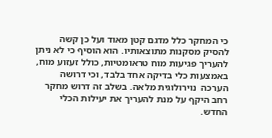כי המחקר כלל מדגם קטן מאוד ועל כן קשה להסיק מסקנות מתוצאותיו. הוא הוסיף כי לא ניתן להעריך פגיעות מוח טראומטיות, כולל זעזוע מוח, באמצעות כלי בדיקה אחד בלבד, וכי דרושה הערכה  נוירולוגית מלאה. בשלב זה דרוש מחקר רחב היקף על מנת להעריך את יעילות הכלי החדש.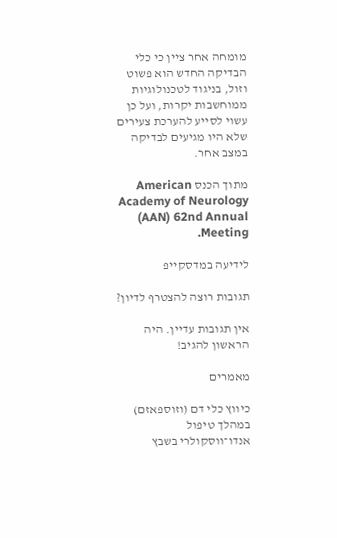מומחה אחר ציין כי כלי הבדיקה החדש הוא פשוט וזול, בניגוד לטכנולוגיות ממוחשבות יקרות, ועל כן עשוי לסייע להערכת צעירים שלא היו מגיעים לבדיקה במצב אחר.

מתוך הכנס American Academy of Neurology (AAN) 62nd Annual Meeting.

לידיעה במדסקייפ

תגובות רוצה להצטרף לדיון?

אין תגובות עדיין. היה הראשון להגיב!

מאמרים

כיווץ כלי דם (וזוספאזם) במהלך טיפול אנדו־ווסקולרי בשבץ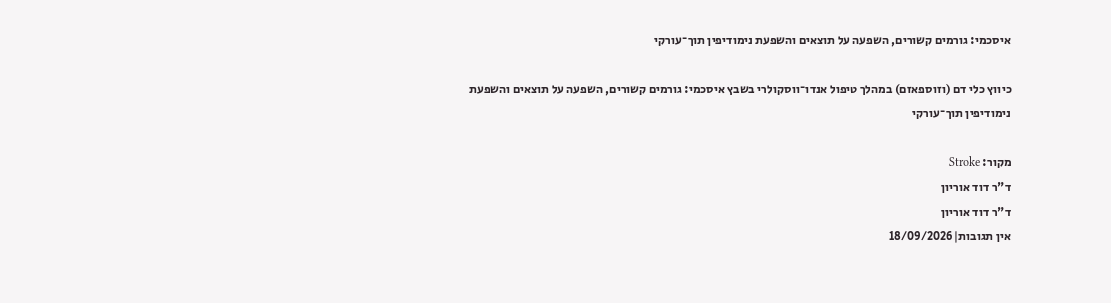איסכמי: גורמים קשורים, השפעה על תוצאים והשפעת נימודיפין תוך־עורקי

כיווץ כלי דם (וזוספאזם) במהלך טיפול אנדו־ווסקולרי בשבץ איסכמי: גורמים קשורים, השפעה על תוצאים והשפעת נימודיפין תוך־עורקי

מקור: Stroke
ד"ר דוד אוריון
ד"ר דוד אוריון
אין תגובות|18/09/2026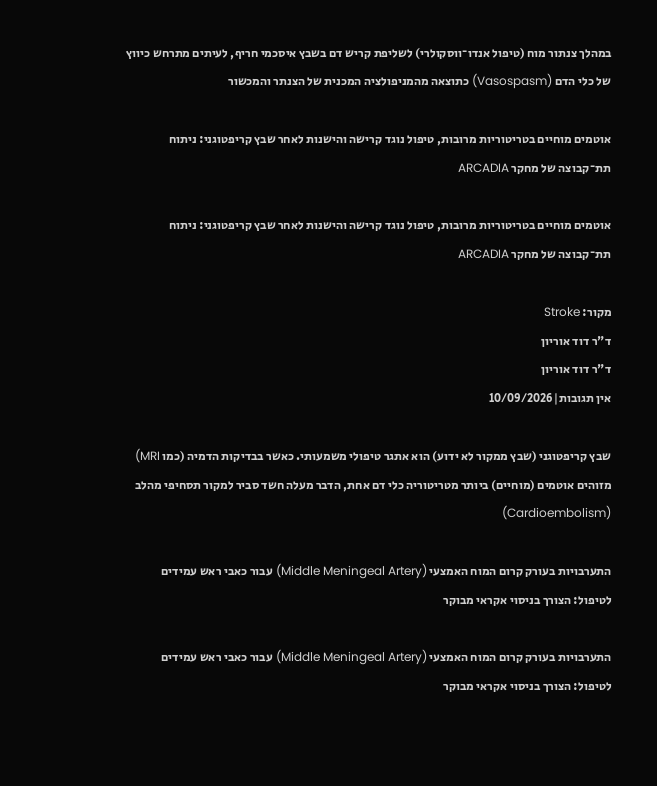במהלך צנתור מוח (טיפול אנדו־ווסקולרי) לשליפת קריש דם בשבץ איסכמי חריף, לעיתים מתרחש כיווץ של כלי הדם (Vasospasm) כתוצאה מהמניפולציה המכנית של הצנתר והמכשור

אוטמים מוחיים בטריטוריות מרובות, טיפול נוגד קרישה והישנות לאחר שבץ קריפטוגני: ניתוח תת־קבוצה של מחקר ARCADIA

אוטמים מוחיים בטריטוריות מרובות, טיפול נוגד קרישה והישנות לאחר שבץ קריפטוגני: ניתוח תת־קבוצה של מחקר ARCADIA

מקור: Stroke
ד"ר דוד אוריון
ד"ר דוד אוריון
אין תגובות|10/09/2026

שבץ קריפטוגני (שבץ ממקור לא ידוע) הוא אתגר טיפולי משמעותי. כאשר בבדיקות הדמיה (כמו MRI) מזוהים אוטמים (מוחיים) ביותר מטריטוריה כלי דם אחת, הדבר מעלה חשד סביר למקור תסחיפי מהלב (Cardioembolism)

התערבויות בעורק קרום המוח האמצעי (Middle Meningeal Artery) עבור כאבי ראש עמידים לטיפול: הצורך בניסוי אקראי מבוקר

התערבויות בעורק קרום המוח האמצעי (Middle Meningeal Artery) עבור כאבי ראש עמידים לטיפול: הצורך בניסוי אקראי מבוקר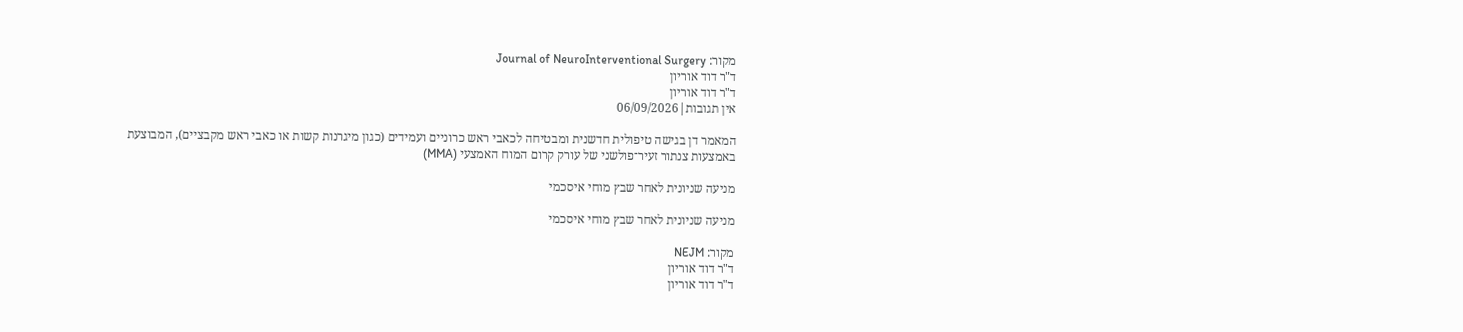מקור: Journal of NeuroInterventional Surgery
ד"ר דוד אוריון
ד"ר דוד אוריון
אין תגובות|06/09/2026

המאמר דן בגישה טיפולית חדשנית ומבטיחה לכאבי ראש כרוניים ועמידים (כגון מיגרנות קשות או כאבי ראש מקבציים), המבוצעת באמצעות צנתור זעיר־פולשני של עורק קרום המוח האמצעי (MMA)

מניעה שניונית לאחר שבץ מוחי איסכמי

מניעה שניונית לאחר שבץ מוחי איסכמי

מקור: NEJM
ד"ר דוד אוריון
ד"ר דוד אוריון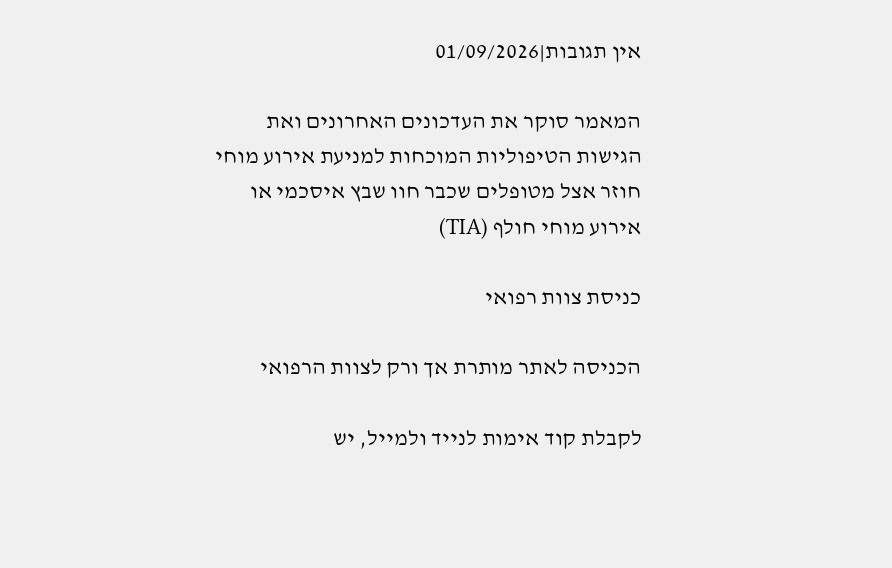אין תגובות|01/09/2026

המאמר סוקר את העדכונים האחרונים ואת הגישות הטיפוליות המוכחות למניעת אירוע מוחי חוזר אצל מטופלים שכבר חוו שבץ איסכמי או אירוע מוחי חולף (TIA)

כניסת צוות רפואי

הכניסה לאתר מותרת אך ורק לצוות הרפואי

לקבלת קוד אימות לנייד ולמייל, יש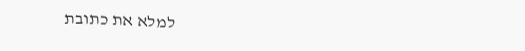למלא את כתובת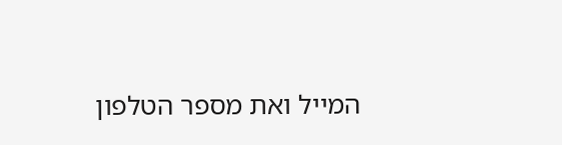המייל ואת מספר הטלפון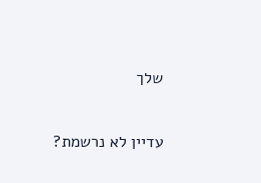שלך

עדיין לא נרשמת?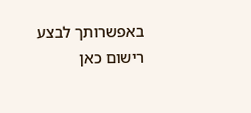באפשרותך לבצע רישום כאן